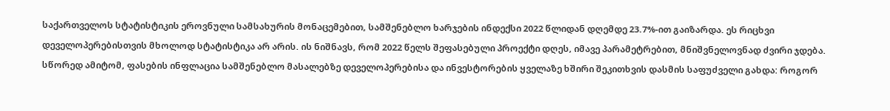საქართველოს სტატისტიკის ეროვნული სამსახურის მონაცემებით, სამშენებლო ხარჯების ინდექსი 2022 წლიდან დღემდე 23.7%-ით გაიზარდა. ეს რიცხვი დეველოპერებისთვის მხოლოდ სტატისტიკა არ არის. ის ნიშნავს, რომ 2022 წელს შეფასებული პროექტი დღეს, იმავე პარამეტრებით, მნიშვნელოვნად ძვირი ჯდება. სწორედ ამიტომ, ფასების ინფლაცია სამშენებლო მასალებზე დეველოპერებისა და ინვესტორების ყველაზე ხშირი შეკითხვის დასმის საფუძველი გახდა: როგორ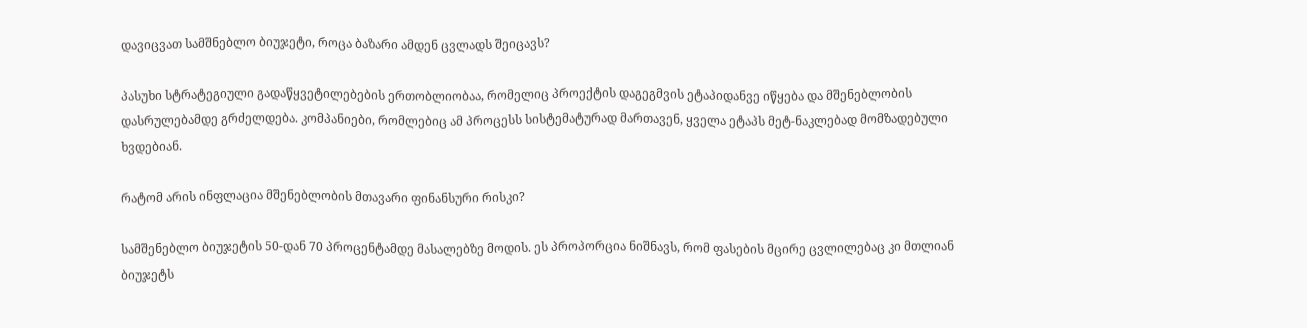დავიცვათ სამშნებლო ბიუჯეტი, როცა ბაზარი ამდენ ცვლადს შეიცავს?

პასუხი სტრატეგიული გადაწყვეტილებების ერთობლიობაა, რომელიც პროექტის დაგეგმვის ეტაპიდანვე იწყება და მშენებლობის დასრულებამდე გრძელდება. კომპანიები, რომლებიც ამ პროცესს სისტემატურად მართავენ, ყველა ეტაპს მეტ-ნაკლებად მომზადებული ხვდებიან.

რატომ არის ინფლაცია მშენებლობის მთავარი ფინანსური რისკი?

სამშენებლო ბიუჯეტის 50-დან 70 პროცენტამდე მასალებზე მოდის. ეს პროპორცია ნიშნავს, რომ ფასების მცირე ცვლილებაც კი მთლიან ბიუჯეტს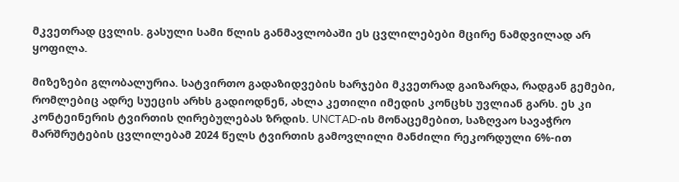მკვეთრად ცვლის. გასული სამი წლის განმავლობაში ეს ცვლილებები მცირე ნამდვილად არ ყოფილა.

მიზეზები გლობალურია. სატვირთო გადაზიდვების ხარჯები მკვეთრად გაიზარდა, რადგან გემები, რომლებიც ადრე სუეცის არხს გადიოდნენ, ახლა კეთილი იმედის კონცხს უვლიან გარს. ეს კი კონტეინერის ტვირთის ღირებულებას ზრდის. UNCTAD-ის მონაცემებით, საზღვაო სავაჭრო მარშრუტების ცვლილებამ 2024 წელს ტვირთის გამოვლილი მანძილი რეკორდული 6%-ით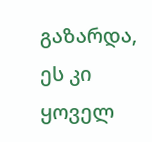გაზარდა, ეს კი ყოველ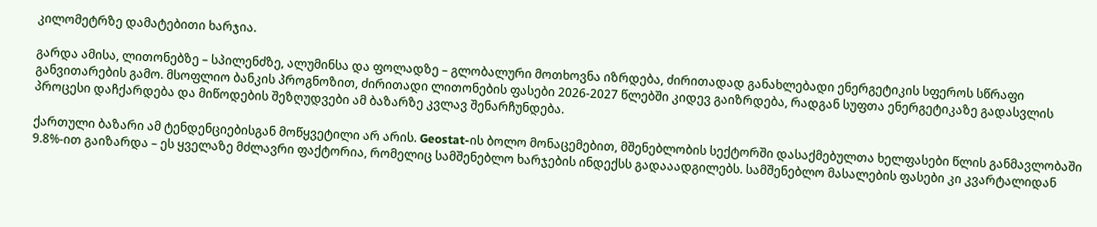კილომეტრზე დამატებითი ხარჯია.

გარდა ამისა, ლითონებზე – სპილენძზე, ალუმინსა და ფოლადზე – გლობალური მოთხოვნა იზრდება, ძირითადად განახლებადი ენერგეტიკის სფეროს სწრაფი განვითარების გამო. მსოფლიო ბანკის პროგნოზით, ძირითადი ლითონების ფასები 2026-2027 წლებში კიდევ გაიზრდება, რადგან სუფთა ენერგეტიკაზე გადასვლის პროცესი დაჩქარდება და მიწოდების შეზღუდვები ამ ბაზარზე კვლავ შენარჩუნდება.

ქართული ბაზარი ამ ტენდენციებისგან მოწყვეტილი არ არის. Geostat-ის ბოლო მონაცემებით, მშენებლობის სექტორში დასაქმებულთა ხელფასები წლის განმავლობაში 9.8%-ით გაიზარდა – ეს ყველაზე მძლავრი ფაქტორია, რომელიც სამშენებლო ხარჯების ინდექსს გადააადგილებს. სამშენებლო მასალების ფასები კი კვარტალიდან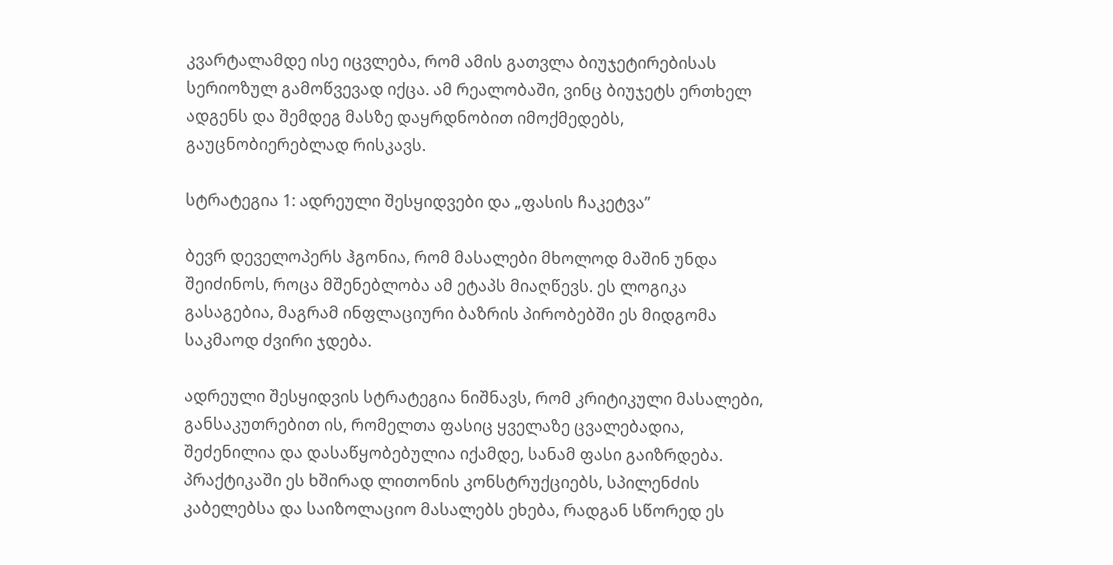კვარტალამდე ისე იცვლება, რომ ამის გათვლა ბიუჯეტირებისას სერიოზულ გამოწვევად იქცა. ამ რეალობაში, ვინც ბიუჯეტს ერთხელ ადგენს და შემდეგ მასზე დაყრდნობით იმოქმედებს, გაუცნობიერებლად რისკავს.

სტრატეგია 1: ადრეული შესყიდვები და „ფასის ჩაკეტვა”

ბევრ დეველოპერს ჰგონია, რომ მასალები მხოლოდ მაშინ უნდა შეიძინოს, როცა მშენებლობა ამ ეტაპს მიაღწევს. ეს ლოგიკა გასაგებია, მაგრამ ინფლაციური ბაზრის პირობებში ეს მიდგომა საკმაოდ ძვირი ჯდება.

ადრეული შესყიდვის სტრატეგია ნიშნავს, რომ კრიტიკული მასალები, განსაკუთრებით ის, რომელთა ფასიც ყველაზე ცვალებადია, შეძენილია და დასაწყობებულია იქამდე, სანამ ფასი გაიზრდება. პრაქტიკაში ეს ხშირად ლითონის კონსტრუქციებს, სპილენძის კაბელებსა და საიზოლაციო მასალებს ეხება, რადგან სწორედ ეს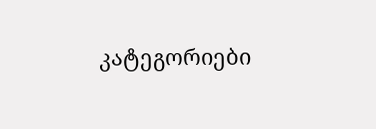კატეგორიები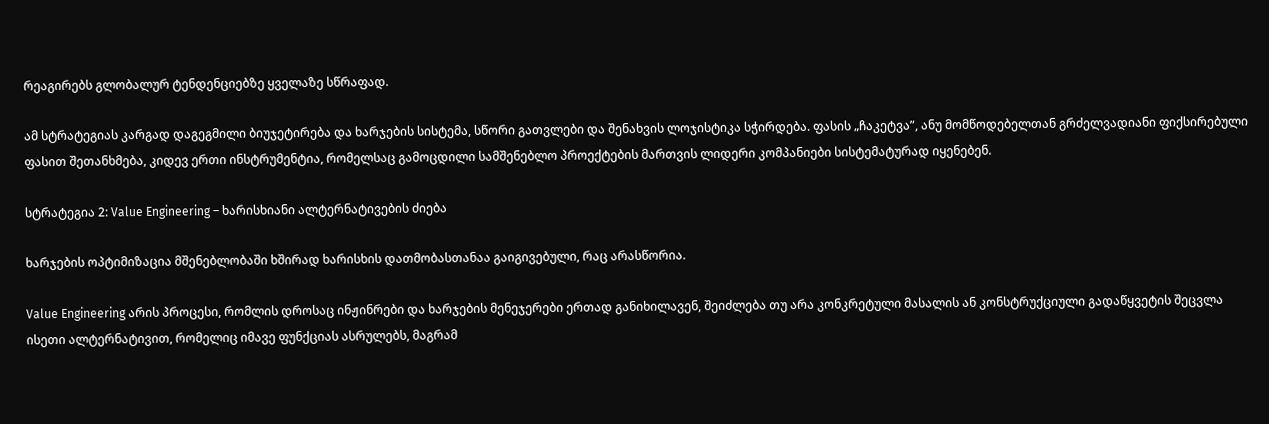რეაგირებს გლობალურ ტენდენციებზე ყველაზე სწრაფად.

ამ სტრატეგიას კარგად დაგეგმილი ბიუჯეტირება და ხარჯების სისტემა, სწორი გათვლები და შენახვის ლოჯისტიკა სჭირდება. ფასის „ჩაკეტვა”, ანუ მომწოდებელთან გრძელვადიანი ფიქსირებული ფასით შეთანხმება, კიდევ ერთი ინსტრუმენტია, რომელსაც გამოცდილი სამშენებლო პროექტების მართვის ლიდერი კომპანიები სისტემატურად იყენებენ.

სტრატეგია 2: Value Engineering – ხარისხიანი ალტერნატივების ძიება

ხარჯების ოპტიმიზაცია მშენებლობაში ხშირად ხარისხის დათმობასთანაა გაიგივებული, რაც არასწორია.

Value Engineering არის პროცესი, რომლის დროსაც ინჟინრები და ხარჯების მენეჯერები ერთად განიხილავენ, შეიძლება თუ არა კონკრეტული მასალის ან კონსტრუქციული გადაწყვეტის შეცვლა ისეთი ალტერნატივით, რომელიც იმავე ფუნქციას ასრულებს, მაგრამ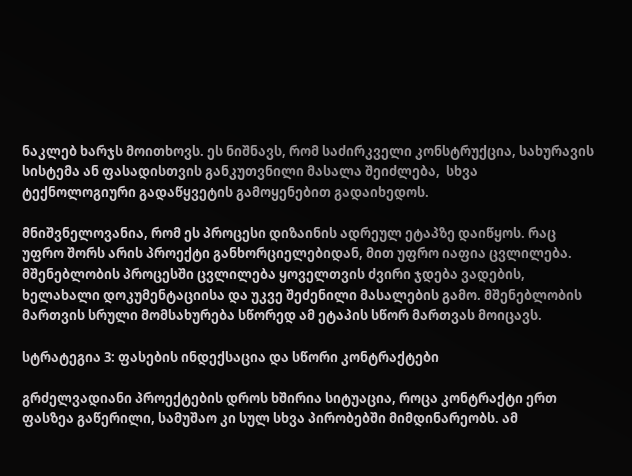ნაკლებ ხარჯს მოითხოვს. ეს ნიშნავს, რომ საძირკველი კონსტრუქცია, სახურავის სისტემა ან ფასადისთვის განკუთვნილი მასალა შეიძლება,  სხვა ტექნოლოგიური გადაწყვეტის გამოყენებით გადაიხედოს.

მნიშვნელოვანია, რომ ეს პროცესი დიზაინის ადრეულ ეტაპზე დაიწყოს. რაც უფრო შორს არის პროექტი განხორციელებიდან, მით უფრო იაფია ცვლილება. მშენებლობის პროცესში ცვლილება ყოველთვის ძვირი ჯდება ვადების, ხელახალი დოკუმენტაციისა და უკვე შეძენილი მასალების გამო. მშენებლობის მართვის სრული მომსახურება სწორედ ამ ეტაპის სწორ მართვას მოიცავს.

სტრატეგია 3: ფასების ინდექსაცია და სწორი კონტრაქტები

გრძელვადიანი პროექტების დროს ხშირია სიტუაცია, როცა კონტრაქტი ერთ ფასზეა გაწერილი, სამუშაო კი სულ სხვა პირობებში მიმდინარეობს. ამ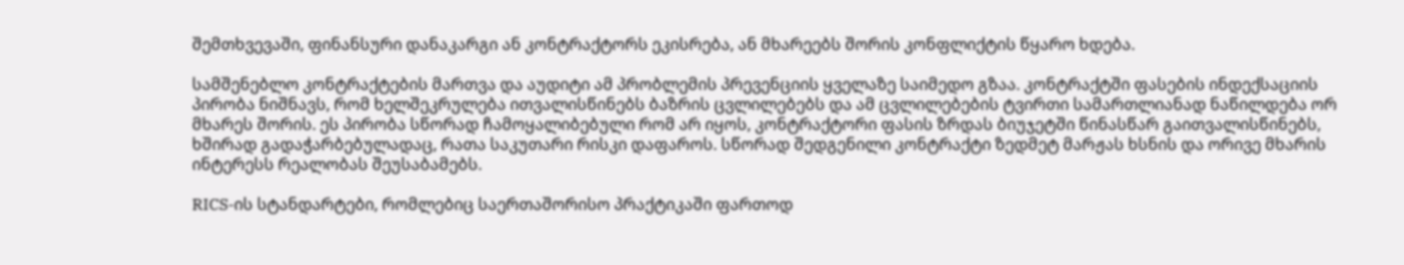შემთხვევაში, ფინანსური დანაკარგი ან კონტრაქტორს ეკისრება, ან მხარეებს შორის კონფლიქტის წყარო ხდება.

სამშენებლო კონტრაქტების მართვა და აუდიტი ამ პრობლემის პრევენციის ყველაზე საიმედო გზაა. კონტრაქტში ფასების ინდექსაციის პირობა ნიშნავს, რომ ხელშეკრულება ითვალისწინებს ბაზრის ცვლილებებს და ამ ცვლილებების ტვირთი სამართლიანად ნაწილდება ორ მხარეს შორის. ეს პირობა სწორად ჩამოყალიბებული რომ არ იყოს, კონტრაქტორი ფასის ზრდას ბიუჯეტში წინასწარ გაითვალისწინებს, ხშირად გადაჭარბებულადაც, რათა საკუთარი რისკი დაფაროს. სწორად შედგენილი კონტრაქტი ზედმეტ მარჟას ხსნის და ორივე მხარის ინტერესს რეალობას შეუსაბამებს.

RICS-ის სტანდარტები, რომლებიც საერთაშორისო პრაქტიკაში ფართოდ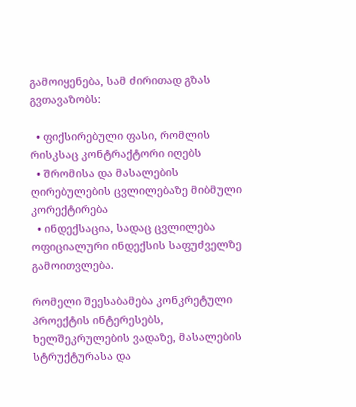გამოიყენება, სამ ძირითად გზას გვთავაზობს:

  • ფიქსირებული ფასი, რომლის რისკსაც კონტრაქტორი იღებს
  • შრომისა და მასალების ღირებულების ცვლილებაზე მიბმული კორექტირება
  • ინდექსაცია, სადაც ცვლილება ოფიციალური ინდექსის საფუძველზე გამოითვლება.

რომელი შეესაბამება კონკრეტული პროექტის ინტერესებს, ხელშეკრულების ვადაზე, მასალების სტრუქტურასა და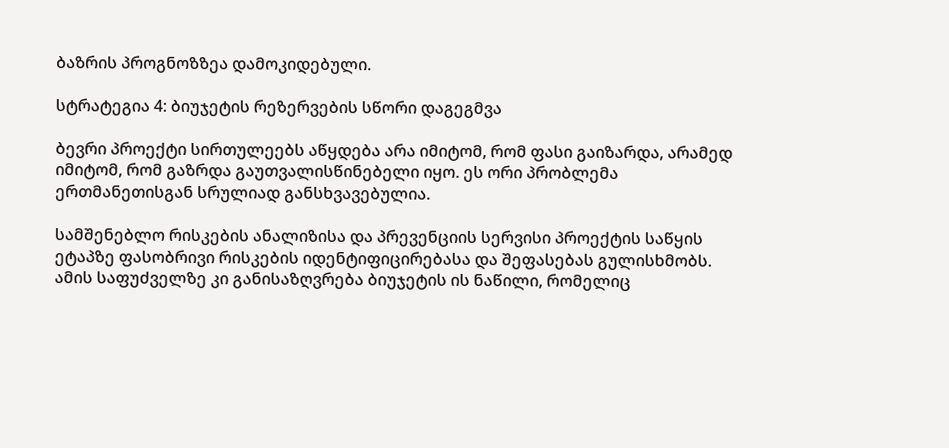ბაზრის პროგნოზზეა დამოკიდებული.

სტრატეგია 4: ბიუჯეტის რეზერვების სწორი დაგეგმვა

ბევრი პროექტი სირთულეებს აწყდება არა იმიტომ, რომ ფასი გაიზარდა, არამედ იმიტომ, რომ გაზრდა გაუთვალისწინებელი იყო. ეს ორი პრობლემა ერთმანეთისგან სრულიად განსხვავებულია.

სამშენებლო რისკების ანალიზისა და პრევენციის სერვისი პროექტის საწყის ეტაპზე ფასობრივი რისკების იდენტიფიცირებასა და შეფასებას გულისხმობს. ამის საფუძველზე კი განისაზღვრება ბიუჯეტის ის ნაწილი, რომელიც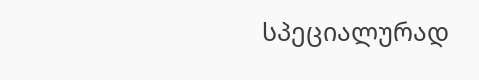სპეციალურად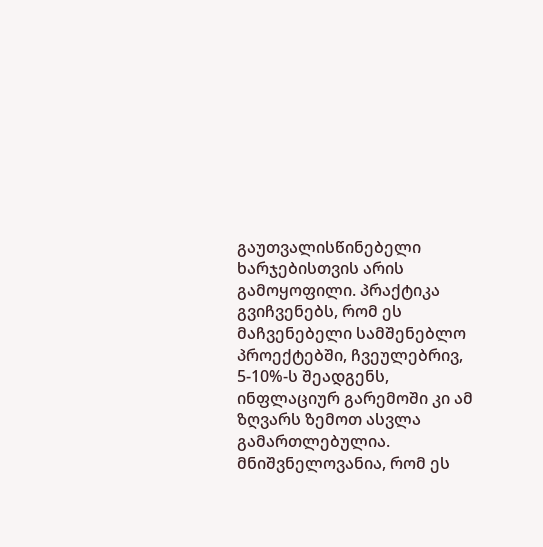გაუთვალისწინებელი ხარჯებისთვის არის გამოყოფილი. პრაქტიკა გვიჩვენებს, რომ ეს მაჩვენებელი სამშენებლო პროექტებში, ჩვეულებრივ, 5-10%-ს შეადგენს, ინფლაციურ გარემოში კი ამ ზღვარს ზემოთ ასვლა გამართლებულია. მნიშვნელოვანია, რომ ეს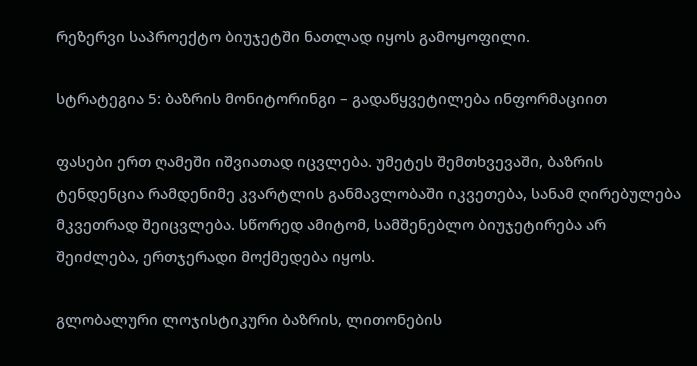რეზერვი საპროექტო ბიუჯეტში ნათლად იყოს გამოყოფილი.

სტრატეგია 5: ბაზრის მონიტორინგი – გადაწყვეტილება ინფორმაციით

ფასები ერთ ღამეში იშვიათად იცვლება. უმეტეს შემთხვევაში, ბაზრის ტენდენცია რამდენიმე კვარტლის განმავლობაში იკვეთება, სანამ ღირებულება მკვეთრად შეიცვლება. სწორედ ამიტომ, სამშენებლო ბიუჯეტირება არ შეიძლება, ერთჯერადი მოქმედება იყოს.

გლობალური ლოჯისტიკური ბაზრის, ლითონების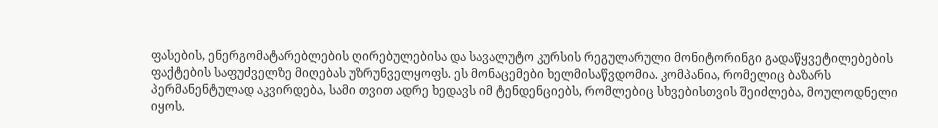ფასების, ენერგომატარებლების ღირებულებისა და სავალუტო კურსის რეგულარული მონიტორინგი გადაწყვეტილებების ფაქტების საფუძველზე მიღებას უზრუნველყოფს. ეს მონაცემები ხელმისაწვდომია. კომპანია, რომელიც ბაზარს პერმანენტულად აკვირდება, სამი თვით ადრე ხედავს იმ ტენდენციებს, რომლებიც სხვებისთვის შეიძლება, მოულოდნელი იყოს.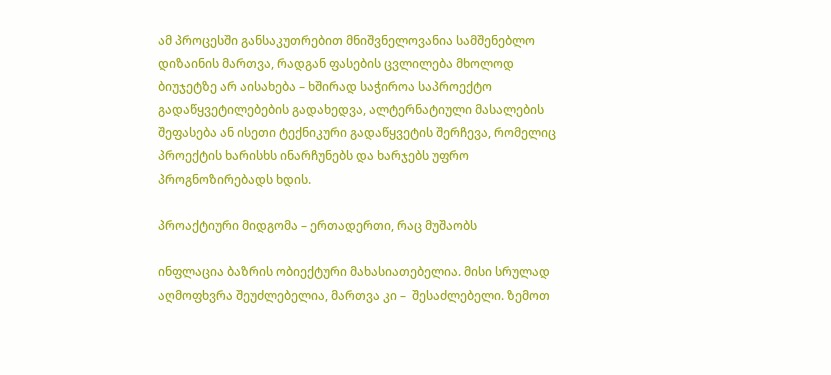ამ პროცესში განსაკუთრებით მნიშვნელოვანია სამშენებლო დიზაინის მართვა, რადგან ფასების ცვლილება მხოლოდ ბიუჯეტზე არ აისახება – ხშირად საჭიროა საპროექტო გადაწყვეტილებების გადახედვა, ალტერნატიული მასალების შეფასება ან ისეთი ტექნიკური გადაწყვეტის შერჩევა, რომელიც პროექტის ხარისხს ინარჩუნებს და ხარჯებს უფრო პროგნოზირებადს ხდის.

პროაქტიური მიდგომა – ერთადერთი, რაც მუშაობს

ინფლაცია ბაზრის ობიექტური მახასიათებელია. მისი სრულად აღმოფხვრა შეუძლებელია, მართვა კი –  შესაძლებელი. ზემოთ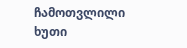ჩამოთვლილი ხუთი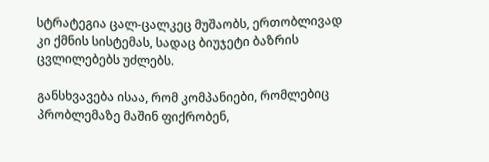სტრატეგია ცალ-ცალკეც მუშაობს, ერთობლივად კი ქმნის სისტემას, სადაც ბიუჯეტი ბაზრის ცვლილებებს უძლებს.

განსხვავება ისაა, რომ კომპანიები, რომლებიც პრობლემაზე მაშინ ფიქრობენ,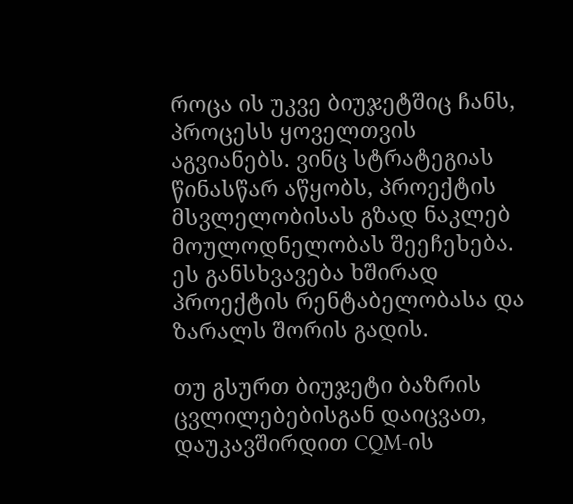როცა ის უკვე ბიუჯეტშიც ჩანს, პროცესს ყოველთვის აგვიანებს. ვინც სტრატეგიას წინასწარ აწყობს, პროექტის მსვლელობისას გზად ნაკლებ მოულოდნელობას შეეჩეხება. ეს განსხვავება ხშირად პროექტის რენტაბელობასა და ზარალს შორის გადის.

თუ გსურთ ბიუჯეტი ბაზრის ცვლილებებისგან დაიცვათ, დაუკავშირდით CQM-ის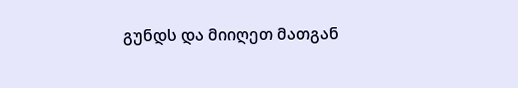გუნდს და მიიღეთ მათგან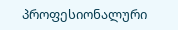პროფესიონალური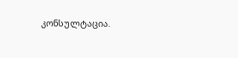კონსულტაცია.